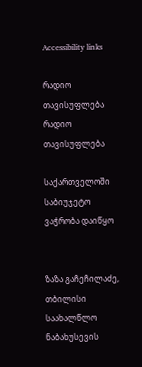Accessibility links

რადიო თავისუფლება რადიო თავისუფლება

საქართველოში საბიუჯეტო ვაჭრობა დაიწყო


ზაზა გაჩეჩილაძე, თბილისი საახალწლო ნაბახუსევის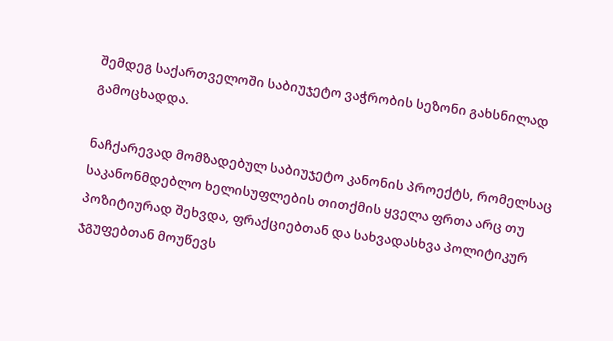შემდეგ საქართველოში საბიუჯეტო ვაჭრობის სეზონი გახსნილად გამოცხადდა.

ნაჩქარევად მომზადებულ საბიუჯეტო კანონის პროექტს, რომელსაც საკანონმდებლო ხელისუფლების თითქმის ყველა ფრთა არც თუ პოზიტიურად შეხვდა, ფრაქციებთან და სახვადასხვა პოლიტიკურ ჯგუფებთან მოუწევს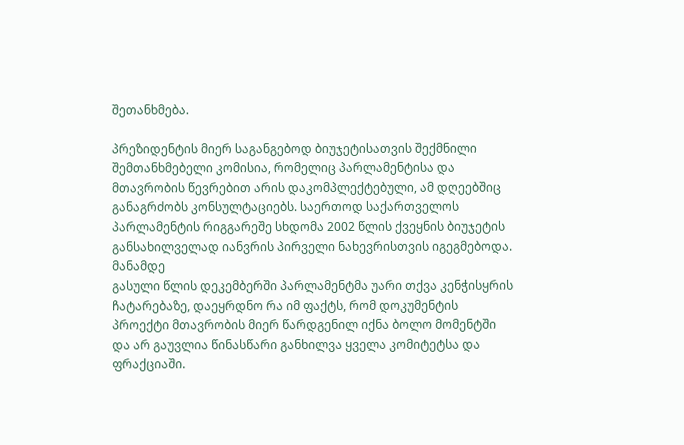შეთანხმება.

პრეზიდენტის მიერ საგანგებოდ ბიუჯეტისათვის შექმნილი შემთანხმებელი კომისია, რომელიც პარლამენტისა და მთავრობის წევრებით არის დაკომპლექტებული, ამ დღეებშიც განაგრძობს კონსულტაციებს. საერთოდ საქართველოს პარლამენტის რიგგარეშე სხდომა 2002 წლის ქვეყნის ბიუჯეტის განსახილველად იანვრის პირველი ნახევრისთვის იგეგმებოდა. მანამდე
გასული წლის დეკემბერში პარლამენტმა უარი თქვა კენჭისყრის ჩატარებაზე, დაეყრდნო რა იმ ფაქტს, რომ დოკუმენტის პროექტი მთავრობის მიერ წარდგენილ იქნა ბოლო მომენტში და არ გაუვლია წინასწარი განხილვა ყველა კომიტეტსა და ფრაქციაში.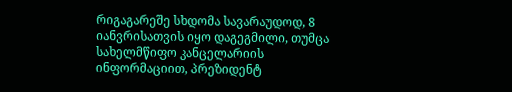რიგაგარეშე სხდომა სავარაუდოდ, 8 იანვრისათვის იყო დაგეგმილი, თუმცა სახელმწიფო კანცელარიის ინფორმაციით, პრეზიდენტ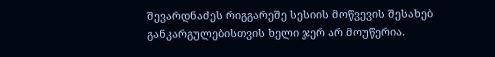შევარდნაძეს რიგგარეშე სესიის მოწვევის შესახებ განკარგულებისთვის ხელი ჯერ არ მოუწერია.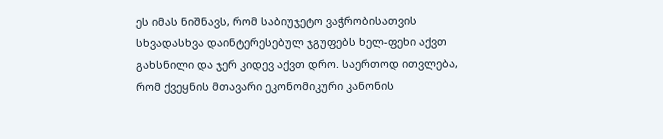ეს იმას ნიშნავს, რომ საბიუჯეტო ვაჭრობისათვის სხვადასხვა დაინტერესებულ ჯგუფებს ხელ-ფეხი აქვთ გახსნილი და ჯერ კიდევ აქვთ დრო. საერთოდ ითვლება, რომ ქვეყნის მთავარი ეკონომიკური კანონის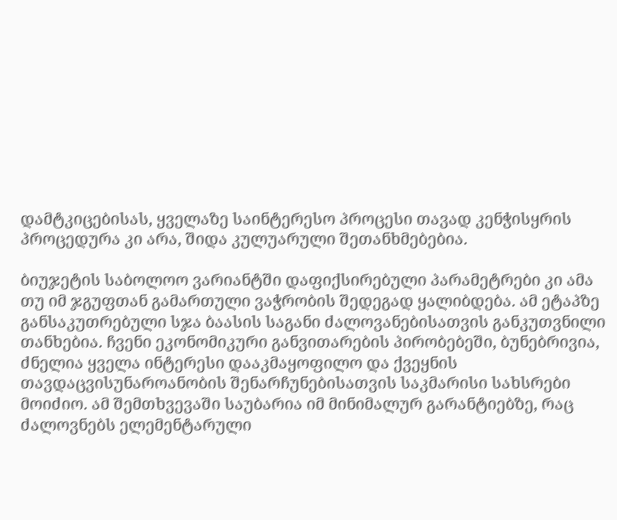დამტკიცებისას, ყველაზე საინტერესო პროცესი თავად კენჭისყრის პროცედურა კი არა, შიდა კულუარული შეთანხმებებია.

ბიუჯეტის საბოლოო ვარიანტში დაფიქსირებული პარამეტრები კი ამა თუ იმ ჯგუფთან გამართული ვაჭრობის შედეგად ყალიბდება. ამ ეტაპზე განსაკუთრებული სჯა ბაასის საგანი ძალოვანებისათვის განკუთვნილი თანხებია. ჩვენი ეკონომიკური განვითარების პირობებეში, ბუნებრივია, ძნელია ყველა ინტერესი დააკმაყოფილო და ქვეყნის თავდაცვისუნაროანობის შენარჩუნებისათვის საკმარისი სახსრები მოიძიო. ამ შემთხვევაში საუბარია იმ მინიმალურ გარანტიებზე, რაც ძალოვნებს ელემენტარული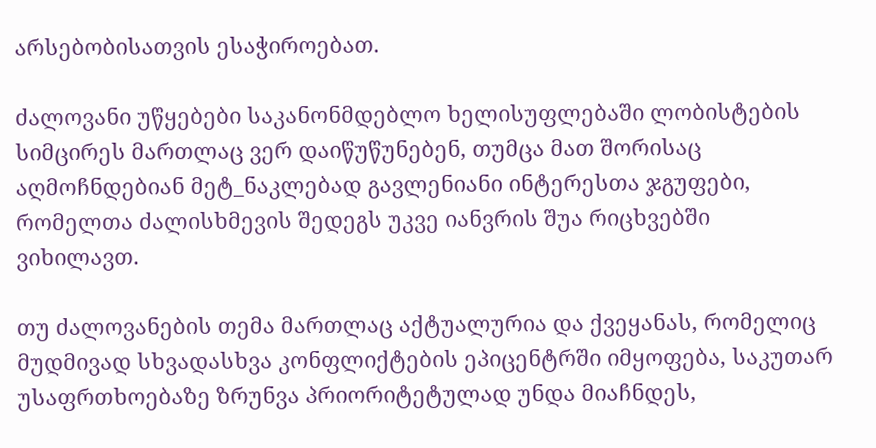არსებობისათვის ესაჭიროებათ.

ძალოვანი უწყებები საკანონმდებლო ხელისუფლებაში ლობისტების სიმცირეს მართლაც ვერ დაიწუწუნებენ, თუმცა მათ შორისაც აღმოჩნდებიან მეტ_ნაკლებად გავლენიანი ინტერესთა ჯგუფები, რომელთა ძალისხმევის შედეგს უკვე იანვრის შუა რიცხვებში ვიხილავთ.

თუ ძალოვანების თემა მართლაც აქტუალურია და ქვეყანას, რომელიც მუდმივად სხვადასხვა კონფლიქტების ეპიცენტრში იმყოფება, საკუთარ უსაფრთხოებაზე ზრუნვა პრიორიტეტულად უნდა მიაჩნდეს,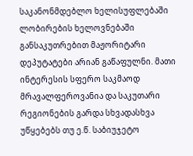საკანონმდებლო ხელისუფლებაში ლობირების ხელოვნებაში განსაკუთრებით მაჟორიტარი დეპუტატები არიან გაწაფულნი. მათი ინტერესის სფერო საკმაოდ მრავალფეროვანია და საკუთარი რეგიონების გარდა სხვადასხვა უწყებებს თუ ე.წ. საბიუჯეტო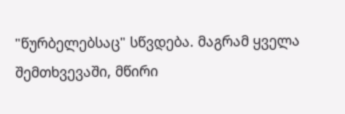"წურბელებსაც" სწვდება. მაგრამ ყველა შემთხვევაში, მწირი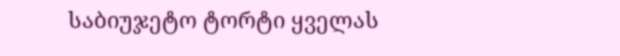საბიუჯეტო ტორტი ყველას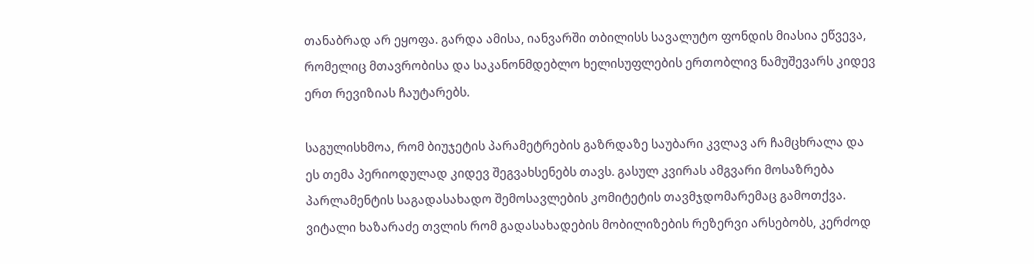თანაბრად არ ეყოფა. გარდა ამისა, იანვარში თბილისს სავალუტო ფონდის მიასია ეწვევა, რომელიც მთავრობისა და საკანონმდებლო ხელისუფლების ერთობლივ ნამუშევარს კიდევ ერთ რევიზიას ჩაუტარებს.

საგულისხმოა, რომ ბიუჯეტის პარამეტრების გაზრდაზე საუბარი კვლავ არ ჩამცხრალა და ეს თემა პერიოდულად კიდევ შეგვახსენებს თავს. გასულ კვირას ამგვარი მოსაზრება პარლამენტის საგადასახადო შემოსავლების კომიტეტის თავმჯდომარემაც გამოთქვა. ვიტალი ხაზარაძე თვლის რომ გადასახადების მობილიზების რეზერვი არსებობს, კერძოდ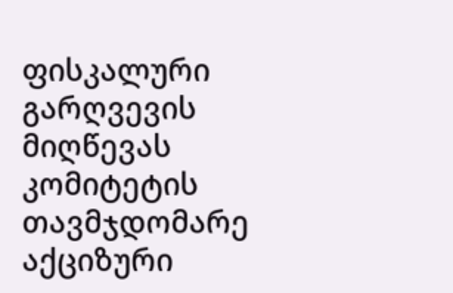ფისკალური გარღვევის მიღწევას კომიტეტის თავმჯდომარე აქციზური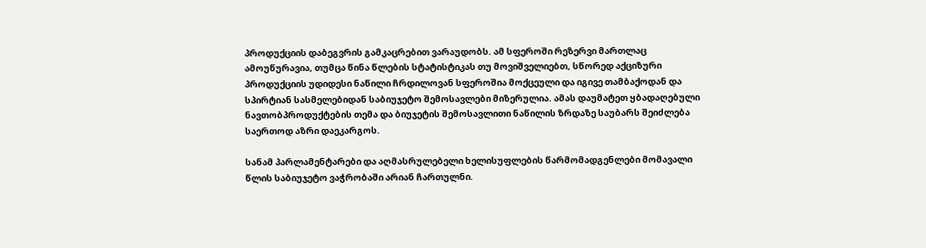პროდუქციის დაბეგვრის გამკაცრებით ვარაუდობს. ამ სფეროში რეზერვი მართლაც ამოუწურავია, თუმცა წინა წლების სტატისტიკას თუ მოვიშველიებთ, სწორედ აქციზური პროდუქციის უდიდესი ნაწილი ჩრდილოვან სფეროშია მოქცეული და იგივე თამბაქოდან და სპირტიან სასმელებიდან საბიუჯეტო შემოსავლები მიზერულია. ამას დაუმატეთ ყბადაღებული ნავთობპროდუქტების თემა და ბიუჯეტის შემოსავლითი ნაწილის ზრდაზე საუბარს შეიძლება საერთოდ აზრი დაეკარგოს.

სანამ პარლამენტარები და აღმასრულებელი ხელისუფლების წარმომადგენლები მომავალი წლის საბიუჯეტო ვაჭრობაში არიან ჩართულნი.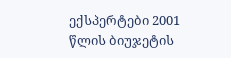ექსპერტები 2001 წლის ბიუჯეტის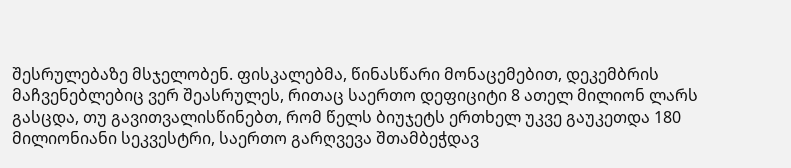შესრულებაზე მსჯელობენ. ფისკალებმა, წინასწარი მონაცემებით, დეკემბრის მაჩვენებლებიც ვერ შეასრულეს, რითაც საერთო დეფიციტი 8 ათელ მილიონ ლარს გასცდა, თუ გავითვალისწინებთ, რომ წელს ბიუჯეტს ერთხელ უკვე გაუკეთდა 180 მილიონიანი სეკვესტრი, საერთო გარღვევა შთამბეჭდავ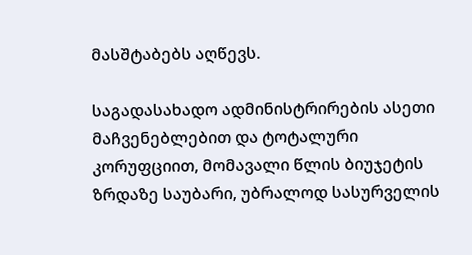მასშტაბებს აღწევს.

საგადასახადო ადმინისტრირების ასეთი მაჩვენებლებით და ტოტალური კორუფციით, მომავალი წლის ბიუჯეტის ზრდაზე საუბარი, უბრალოდ სასურველის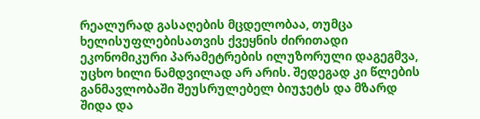რეალურად გასაღების მცდელობაა, თუმცა ხელისუფლებისათვის ქვეყნის ძირითადი ეკონომიკური პარამეტრების ილუზორული დაგეგმვა, უცხო ხილი ნამდვილად არ არის. შედეგად კი წლების განმავლობაში შეუსრულებელ ბიუჯეტს და მზარდ შიდა და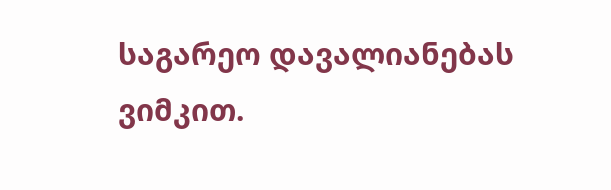საგარეო დავალიანებას ვიმკით.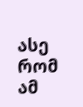ასე რომ ამ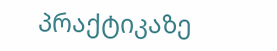პრაქტიკაზე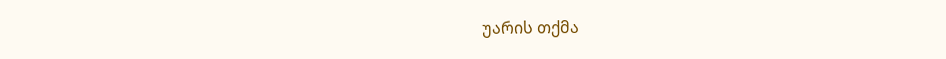უარის თქმა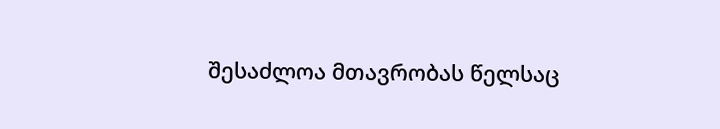შესაძლოა მთავრობას წელსაც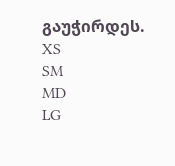გაუჭირდეს.
XS
SM
MD
LG